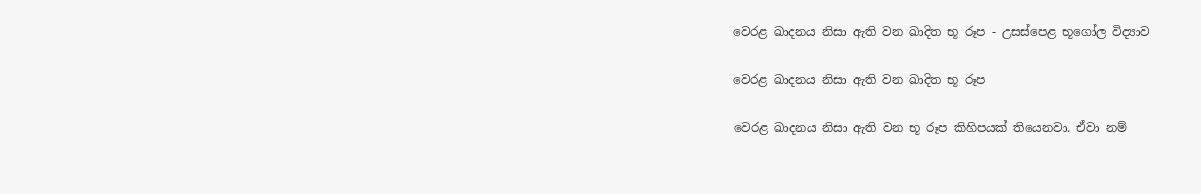වෙරළ ඛාදනය නිසා ඇති වන ඛාදිත භූ රූප - උසස්පෙළ භූගෝල විද්‍යාව

වෙරළ ඛාදනය නිසා ඇති වන ඛාදිත භූ රූප

වෙරළ ඛාදනය නිසා ඇති වන භූ රූප කිහිපයක් තියෙනවා. ඒවා නම්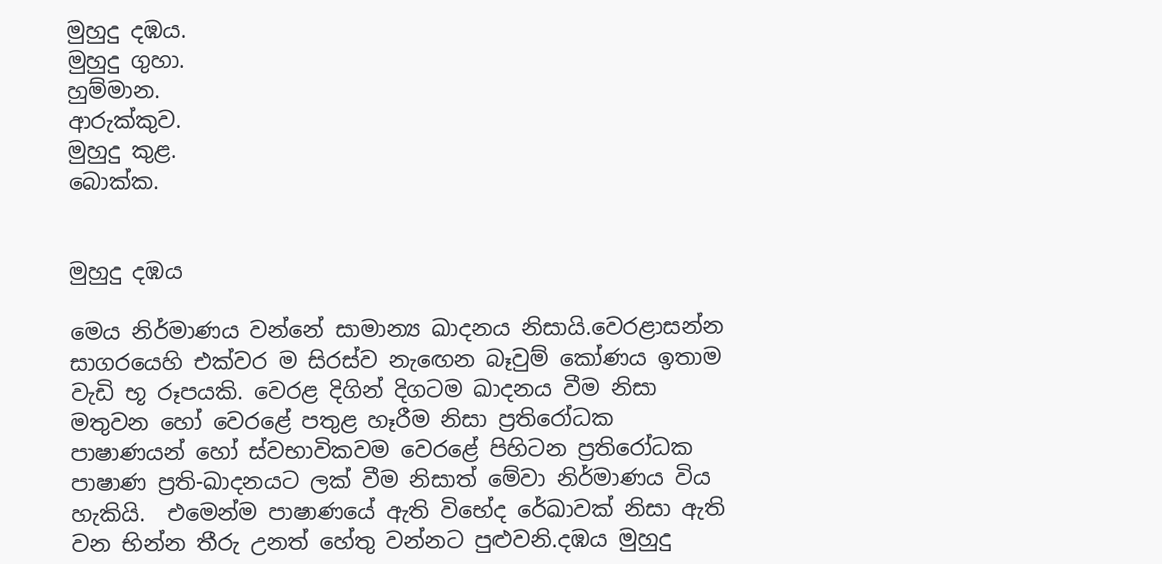මුහුදු දඹය.
මුහුදු ගුහා.
හුම්මාන.
ආරුක්කුව.
මුහුදු කුළ.
බොක්ක.


මුහුදු දඹය

මෙය නිර්මාණය වන්නේ සාමාන්‍ය ඛාදනය නිසායි.වෙරළාසන්න සාගරයෙහි එක්වර ම සිරස්ව නැ‍ඟෙන බෑවුම් කෝණය ඉතාම වැඩි භූ රූපයකි. වෙරළ දිගින් දිගටම ඛාදනය වීම නිසා මතුවන හෝ වෙරළේ පතුළ හෑරීම නිසා ප්‍රතිරෝධක පාෂාණයන් හෝ ස්වභාවිකවම වෙරළේ පිහිටන ප්‍රතිරෝධක පාෂාණ ප්‍රති-ඛාදනයට ලක් වීම නිසාත් මේවා නිර්මාණය විය හැකියි.  එමෙන්ම පාෂාණයේ ඇති විභේද රේඛාවක් නිසා ඇති වන භින්න තීරු උනත් හේතු වන්නට පුළුවනි.දඹය මුහුදු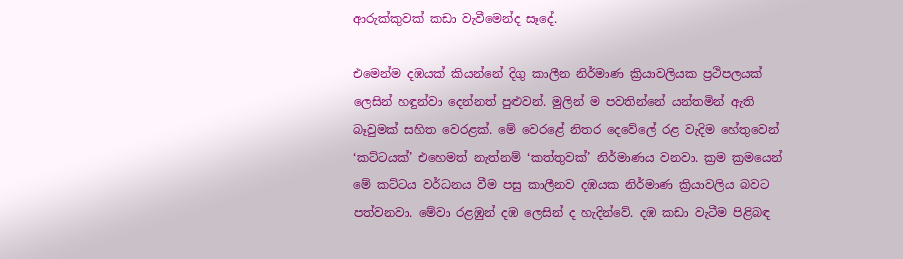ආරුක්කුවක් කඩා වැවීමෙන්ද සෑදේ.

එමෙන්ම දඹයක් කියන්නේ දිගු කාලීන නිර්මාණ ක්‍රියාවලියක ප්‍රථිපලයක් ලෙසින් හඳුන්වා දෙන්නත් පුළුවන්. මුලින් ම පවතින්නේ යන්තමින් ඇති බෑවුමක් සහිත වෙරළක්. මේ වෙරළේ නිතර දෙවේලේ රළ වැදිම හේතුවෙන් ‘කට්ටයක්’ එහෙමත් නැත්නම් ‘කත්තුවක්’ නිර්මාණය වනවා. ක්‍රම ක්‍රමයෙන් මේ කට්ටය වර්ධනය වීම පසු කාලීනව දඹයක නිර්මාණ ක්‍රියාවලිය බවට පත්වනවා. මේවා රළඹුන් දඹ ලෙසින් ද හැදින්වේ. දඹ කඩා වැටීම පිළිබඳ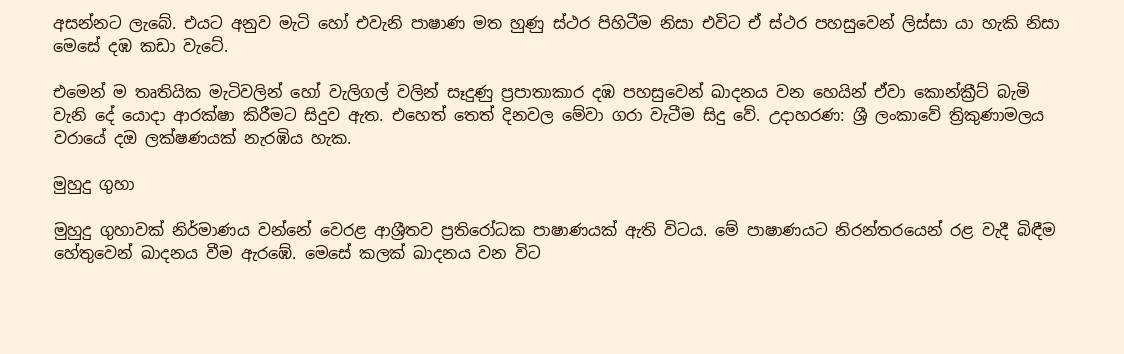අසන්නට ලැබේ. එයට අනුව මැටි හෝ එවැනි පාෂාණ මත හුණු ස්ථර පිහිටීම නිසා එවිට ඒ ස්ථර පහසුවෙන් ලිස්සා යා හැකි නිසා මෙසේ දඹ කඩා වැටේ.

එමෙන් ම තෘතියික මැටිවලින් හෝ වැලිගල් වලින් සෑදුණු ප්‍රපාතාකාර දඹ පහසුවෙන් ඛාදනය වන හෙයින් ඒවා කොන්ක්‍රීට් බැමි වැනි දේ යොදා ආරක්ෂා කිරීමට සිදුව ඇත. එහෙත් තෙත් දිනවල මේවා ගරා වැටීම සිදු වේ. උදාහරණ: ශ්‍රී ලංකාවේ ත්‍රිකුණාමලය වරායේ දඔ ලක්ෂණයක් නැරඹිය හැක.

මුහුදු ගුහා

මුහුදු ගුහාවක් නිර්මාණය වන්නේ වෙරළ ආශ්‍රීතව ප්‍රතිරෝධක පාෂාණයක් ඇති විටය. මේ පාෂාණයට නිරන්තරයෙන් රළ වැදී බිඳීම හේතුවෙන් ඛාදනය වීම ඇරඹේ. මෙසේ කලක් ඛාදනය වන විට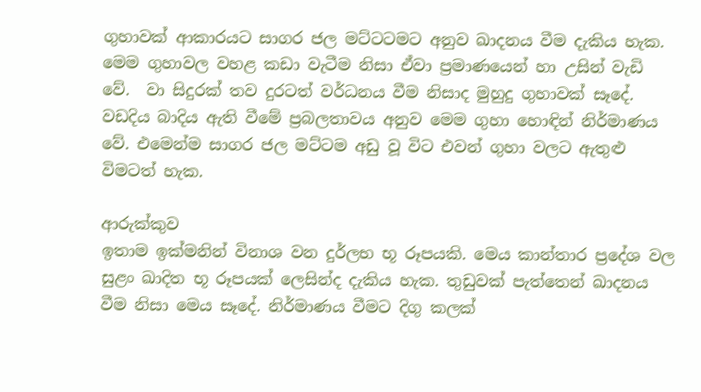ගුහාවක් ආකාරයට සාගර ජල මට්ටටමට අනුව ඛාදනය වීම දැකිය හැක. මෙම ගුහාවල වහළ කඩා වැටීම නිසා ඒවා ප්‍රමාණයෙන් හා උසින් වැඩි වේ.  වා සිදුරක් තව දුරටත් වර්ධනය වීම නිසාද මුහුදු ගුහාවක් සෑදේ. වඩදිය බාදිය ඇති වීමේ ප්‍රබලතාවය අනුව මෙම ගුහා හොඳින් නිර්මාණය වේ. එමෙන්ම සාගර ජල මට්ටම අඩු වූ විට එවන් ගුහා වලට ඇතුළු විමටත් හැක.

ආරුක්කුව
ඉතාම ඉක්මනින් විනාශ වන දුර්ලභ භූ රූපයකි. මෙය කාන්තාර ප්‍රදේශ වල සුළං ඛාදිත භූ රූපයක් ලෙසින්ද දැකිය හැක. තුඩුවක් පැත්තෙන් ඛාදනය වීම නිසා මෙය සෑදේ. නිර්මාණය වීමට දිගු කලක්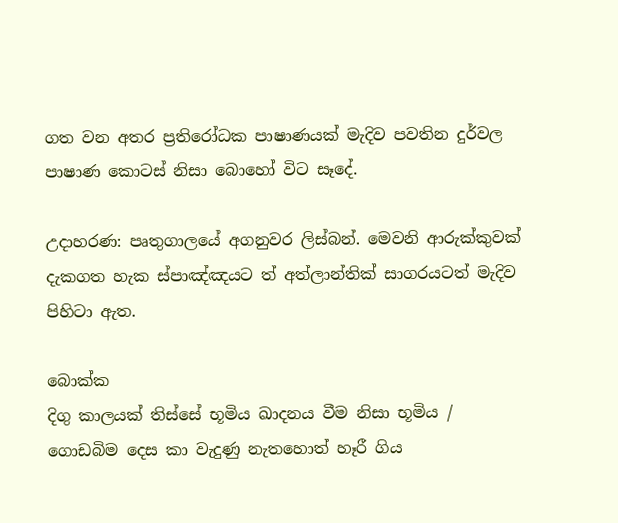ගත වන අතර ප්‍රතිරෝධක පාෂාණයක් මැදිව පවතින දුර්වල පාෂාණ කොටස් නිසා බොහෝ විට සෑදේ.

උදාහරණ: පෘතුගාලයේ අගනුවර ලිස්බන්. මෙවනි ආරුක්කුවක් දැකගත හැක ස්පාඤ්ඤයට ත් අත්ලාන්තික් සාගරයටත් මැදිව පිහිටා ඇත.

බොක්ක
දිගු කාලයක් තිස්සේ භූමිය ඛාදනය වීම නිසා භූමිය / ගොඩබිම දෙස කා වැදුණු නැතහොත් හෑරී ගිය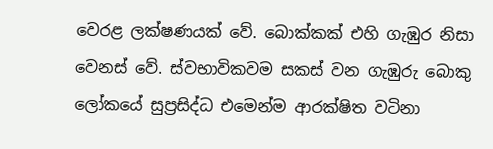වෙරළ ලක්ෂණයක් වේ. බොක්කක් එහි ගැඹුර නිසා වෙනස් වේ. ස්වභාවිකවම සකස් වන ගැඹුරු බොකු ලෝකයේ සුප්‍රසිද්ධ එමෙන්ම ආරක්ෂිත වටිනා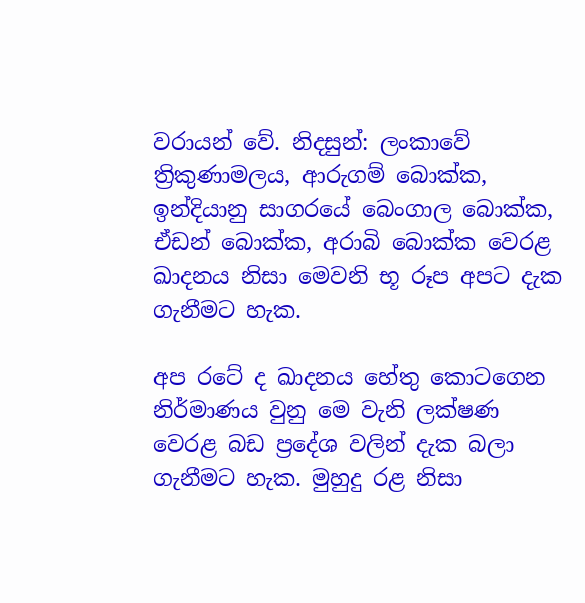වරායන් වේ. නිදසුන්: ලංකාවේ ත්‍රිකුණාමලය, ආරුගම් බොක්ක, ඉන්දියානු සාගරයේ බෙංගාල බොක්ක, ඒඩන් බොක්ක, අරාබි බොක්ක වෙරළ ඛාදනය නිසා මෙවනි භූ රූප අපට දැක ගැනීමට හැක.

අප රටේ ද ඛාදනය හේතු කොටගෙන නිර්මාණය වුනු මෙ වැනි ලක්ෂණ වෙරළ බඩ ප්‍රදේශ වලින් දැක බලා ගැනීමට හැක. මුහුදු රළ නිසා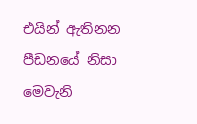එයින් ඇතිනන පීඩනයේ නිසා මෙවැනි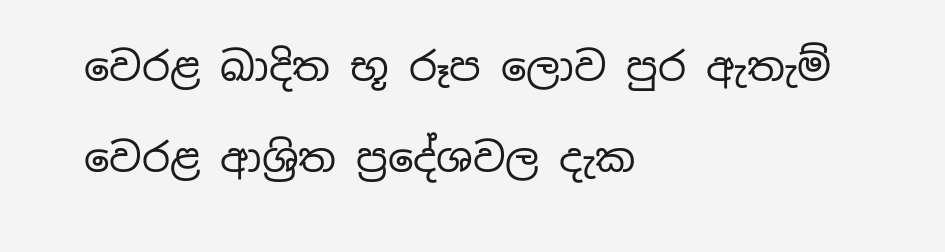වෙරළ ඛාදිත භූ රූප ලොව පුර ඇතැම් වෙරළ ආශ්‍රිත ප්‍රදේශවල දැක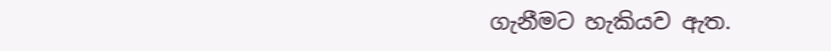ගැනීමට හැකියව ඇත.